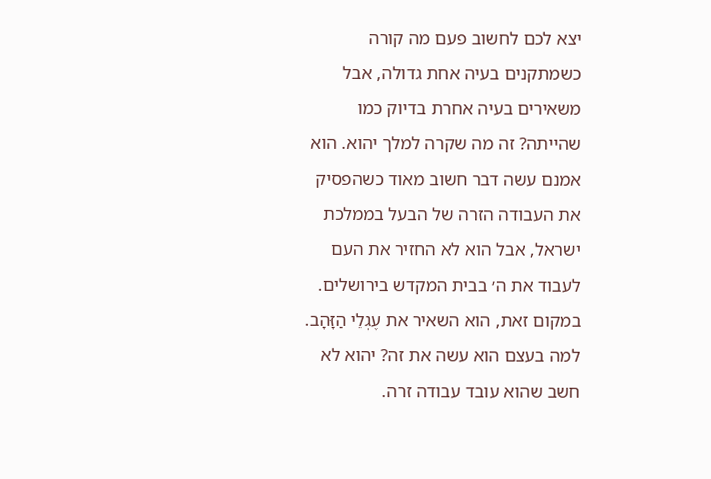יצא לכם לחשוב פעם מה קורה כשמתקנים בעיה אחת גדולה, אבל משאירים בעיה אחרת בדיוק כמו שהייתה? זה מה שקרה למלך יהוא. הוא אמנם עשה דבר חשוב מאוד כשהפסיק את העבודה הזרה של הבעל בממלכת ישראל, אבל הוא לא החזיר את העם לעבוד את ה׳ בבית המקדש בירושלים. במקום זאת, הוא השאיר את עֶגְלֵי הַזָּהָב.
למה בעצם הוא עשה את זה? יהוא לא חשב שהוא עובד עבודה זרה.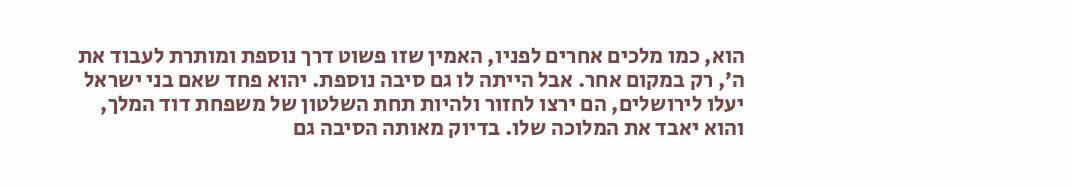הוא, כמו מלכים אחרים לפניו, האמין שזו פשוט דרך נוספת ומותרת לעבוד את ה׳, רק במקום אחר. אבל הייתה לו גם סיבה נוספת. יהוא פחד שאם בני ישראל יעלו לירושלים, הם ירצו לחזור ולהיות תחת השלטון של משפחת דוד המלך, והוא יאבד את המלוכה שלו. בדיוק מאותה הסיבה גם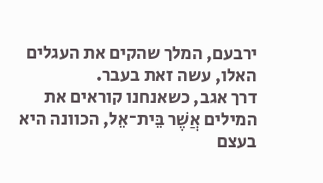ירבעם, המלך שהקים את העגלים האלו, עשה זאת בעבר.
דרך אגב, כשאנחנו קוראים את המילים אֲשֶׁר בֵּית־אֵל, הכוונה היא בעצם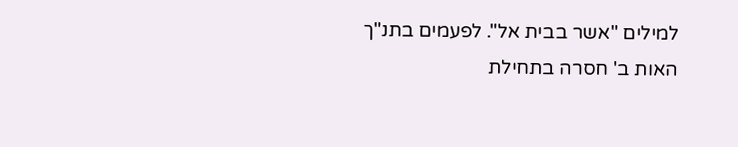למילים "אשר בבית אל". לפעמים בתנ"ך האות ב' חסרה בתחילת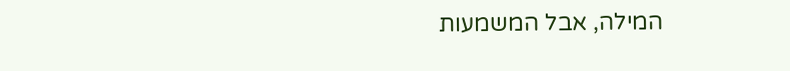המילה, אבל המשמעות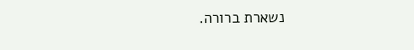נשארת ברורה.